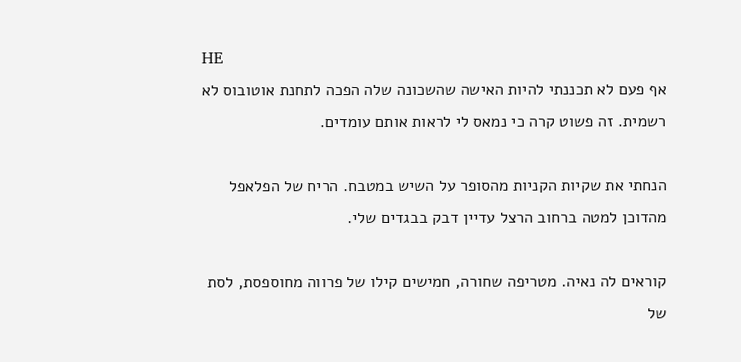HE
אף פעם לא תכננתי להיות האישה שהשכונה שלה הפכה לתחנת אוטובוס לא רשמית. זה פשוט קרה כי נמאס לי לראות אותם עומדים.

הנחתי את שקיות הקניות מהסופר על השיש במטבח. הריח של הפלאפל מהדוכן למטה ברחוב הרצל עדיין דבק בבגדים שלי.

קוראים לה נאיה. מטריפה שחורה, חמישים קילו של פרווה מחוספסת, לסת של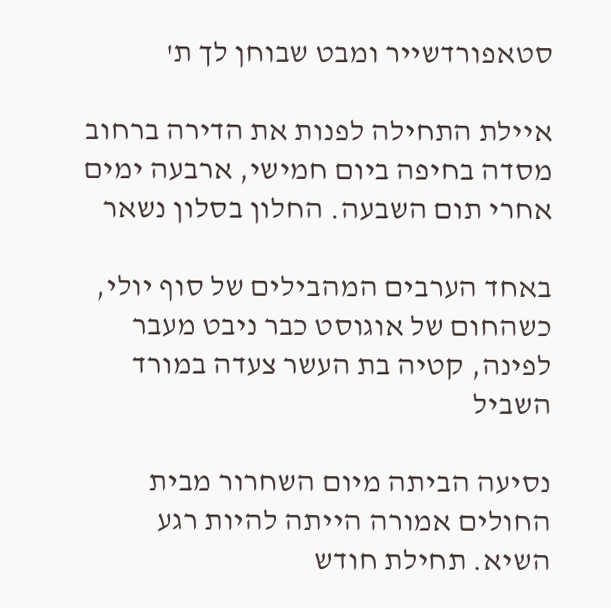סטאפורדשייר ומבט שבוחן לך ת'

איילת התחילה לפנות את הדירה ברחוב מסדה בחיפה ביום חמישי, ארבעה ימים אחרי תום השבעה. החלון בסלון נשאר

באחד הערבים המהבילים של סוף יולי, כשהחום של אוגוסט כבר ניבט מעבר לפינה, קטיה בת העשר צעדה במורד השביל

נסיעה הביתה מיום השחרור מבית החולים אמורה הייתה להיות רגע השיא. תחילת חודש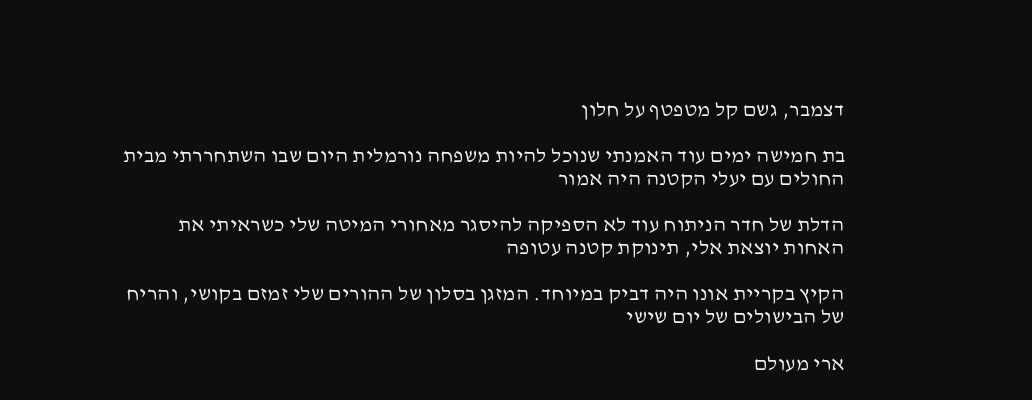דצמבר, גשם קל מטפטף על חלון

בת חמישה ימים עוד האמנתי שנוכל להיות משפחה נורמלית היום שבו השתחררתי מבית החולים עם יעלי הקטנה היה אמור

הדלת של חדר הניתוח עוד לא הספיקה להיסגר מאחורי המיטה שלי כשראיתי את האחות יוצאת אלי, תינוקת קטנה עטופה

הקיץ בקריית אונו היה דביק במיוחד. המזגן בסלון של ההורים שלי זמזם בקושי, והריח של הבישולים של יום שישי

ארי מעולם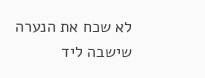לא שכח את הנערה שישבה ליד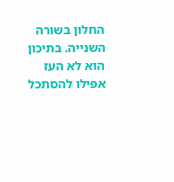החלון בשורה השנייה. בתיכון הוא לא העז אפילו להסתכל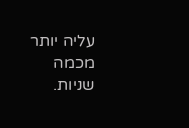עליה יותר מכמה שניות.